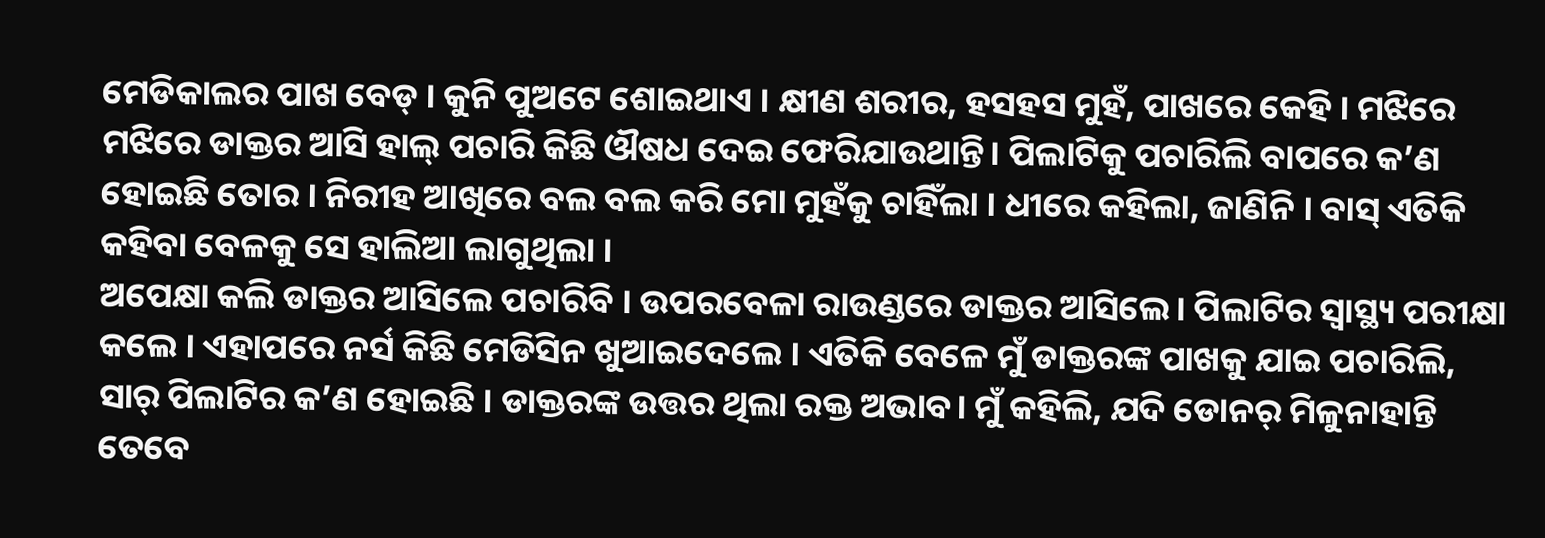ମେଡିକାଲର ପାଖ ବେଡ୍ । କୁନି ପୁଅଟେ ଶୋଇଥାଏ । କ୍ଷୀଣ ଶରୀର, ହସହସ ମୁହଁ, ପାଖରେ କେହି । ମଝିରେ ମଝିରେ ଡାକ୍ତର ଆସି ହାଲ୍ ପଚାରି କିଛି ଔଷଧ ଦେଇ ଫେରିଯାଉଥାନ୍ତି। ପିଲାଟିକୁ ପଚାରିଲି ବାପରେ କ’ଣ ହୋଇଛି ତୋର । ନିରୀହ ଆଖିରେ ବଲ ବଲ କରି ମୋ ମୁହଁକୁ ଚାହିଁଲା । ଧୀରେ କହିଲା, ଜାଣିନି । ବାସ୍ ଏତିକି କହିବା ବେଳକୁ ସେ ହାଲିଆ ଲାଗୁଥିଲା ।
ଅପେକ୍ଷା କଲି ଡାକ୍ତର ଆସିଲେ ପଚାରିବି । ଉପରବେଳା ରାଉଣ୍ଡରେ ଡାକ୍ତର ଆସିଲେ। ପିଲାଟିର ସ୍ବାସ୍ଥ୍ୟ ପରୀକ୍ଷା କଲେ । ଏହାପରେ ନର୍ସ କିଛି ମେଡିସିନ ଖୁଆଇଦେଲେ । ଏତିକି ବେଳେ ମୁଁ ଡାକ୍ତରଙ୍କ ପାଖକୁ ଯାଇ ପଚାରିଲି, ସାର୍ ପିଲାଟିର କ’ଣ ହୋଇଛି । ଡାକ୍ତରଙ୍କ ଉତ୍ତର ଥିଲା ରକ୍ତ ଅଭାବ। ମୁଁ କହିଲି, ଯଦି ଡୋନର୍ ମିଳୁନାହାନ୍ତି ତେବେ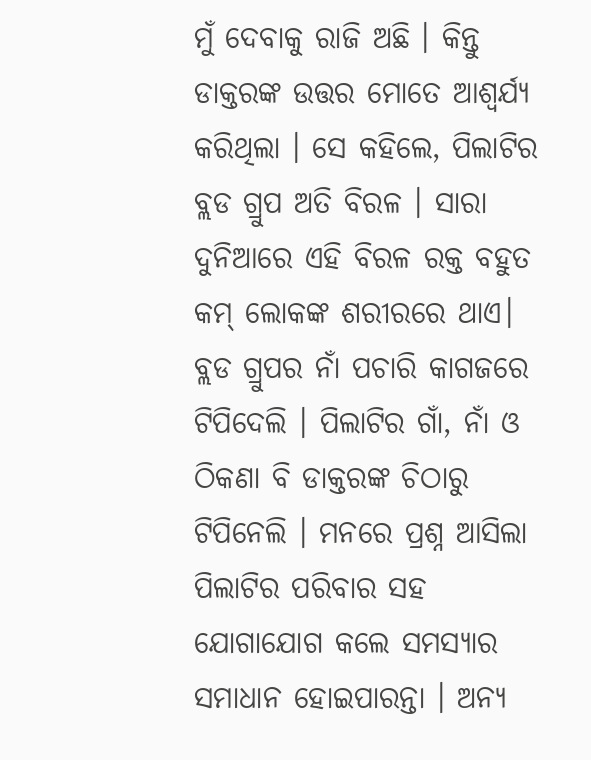ମୁଁ ଦେବାକୁ ରାଜି ଅଛି । କିନ୍ତୁ ଡାକ୍ତରଙ୍କ ଉତ୍ତର ମୋତେ ଆଶ୍ୱର୍ଯ୍ୟ କରିଥିଲା । ସେ କହିଲେ, ପିଲାଟିର ବ୍ଲଡ ଗ୍ରୁପ ଅତି ବିରଳ । ସାରା ଦୁନିଆରେ ଏହି ବିରଳ ରକ୍ତ ବହୁତ କମ୍ ଲୋକଙ୍କ ଶରୀରରେ ଥାଏ। ବ୍ଲଡ ଗ୍ରୁପର ନାଁ ପଚାରି କାଗଜରେ ଟିପିଦେଲି । ପିଲାଟିର ଗାଁ, ନାଁ ଓ ଠିକଣା ବି ଡାକ୍ତରଙ୍କ ଚିଠାରୁ ଟିପିନେଲି । ମନରେ ପ୍ରଶ୍ନ ଆସିଲା ପିଲାଟିର ପରିବାର ସହ ଯୋଗାଯୋଗ କଲେ ସମସ୍ୟାର ସମାଧାନ ହୋଇପାରନ୍ତା । ଅନ୍ୟ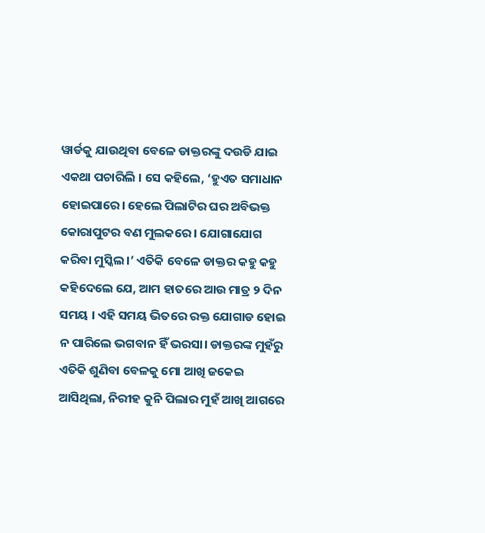ୱାର୍ଡକୁ ଯାଉଥିବା ବେଳେ ଡାକ୍ତରଙ୍କୁ ଦଉଡି ଯାଇ ଏକଥା ପଚାରିଲି । ସେ କହିଲେ, ‘ହୁଏତ ସମାଧାନ ହୋଇପାରେ। ହେଲେ ପିଲାଟିର ଘର ଅବିଭକ୍ତ କୋରାପୁଟର ବଣ ମୁଲକରେ । ଯୋଗାଯୋଗ କରିବା ମୁସ୍କିଲ।’ ଏତିକି ବେଳେ ଡାକ୍ତର କହୁ କହୁ କହିଦେଲେ ଯେ, ଆମ ହାତରେ ଆଉ ମାତ୍ର ୨ ଦିନ ସମୟ । ଏହି ସମୟ ଭିତରେ ରକ୍ତ ଯୋଗାଡ ହୋଇ ନ ପାରିଲେ ଭଗବାନ ହିଁ ଭରସା। ଡାକ୍ତରଙ୍କ ମୁହଁରୁ ଏତିକି ଶୁଣିବା ବେଳକୁ ମୋ ଆଖି ଜକେଇ ଆସିଥିଲା, ନିରୀହ କୁନି ପିଲାର ମୁହଁ ଆଖି ଆଗରେ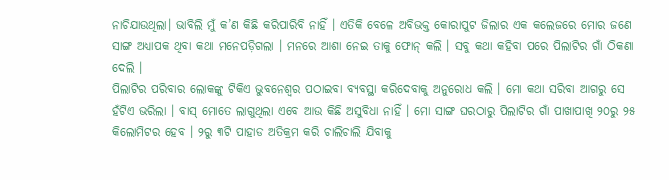ନାଚିଯାଉଥିଲା। ଭାବିଲି ମୁଁ କ’ଣ କିଛି କରିପାରିବି ନାହିଁ । ଏତିକି ବେଳେ ଅବିଭକ୍ତ କୋରାପୁଟ ଜିଲାର ଏକ କଲେଜରେ ମୋର ଜଣେ ସାଙ୍ଗ ଅଧ୍ୟାପକ ଥିବା କଥା ମନେପଡ଼ିଗଲା । ମନରେ ଆଶା ନେଇ ତାକୁ ଫୋନ୍ କଲି । ସବୁ କଥା କହିବା ପରେ ପିଲାଟିର ଗାଁ ଠିକଣା ଦେଲି ।
ପିଲାଟିର ପରିବାର ଲୋକଙ୍କୁ ଟିକିଏ ଭୁବନେଶ୍ୱର ପଠାଇବା ବ୍ୟବସ୍ଥା କରିଦେବାକୁ ଅନୁରୋଧ କଲି । ମୋ କଥା ସରିବା ଆଗରୁ ସେ ହଁଟିଏ ଭରିଲା । ବାସ୍ ମୋତେ ଲାଗୁଥିଲା ଏବେ ଆଉ କିଛି ଅସୁବିଧା ନାହିଁ । ମୋ ସାଙ୍ଗ ଘରଠାରୁ ପିଲାଟିର ଗାଁ ପାଖାପାଖି ୨୦ରୁ ୨୫ କିଲୋମିଟର ହେବ । ୨ରୁ ୩ଟି ପାହାଡ ଅତିକ୍ରମ କରି ଚାଲିଚାଲି ଯିବାକୁ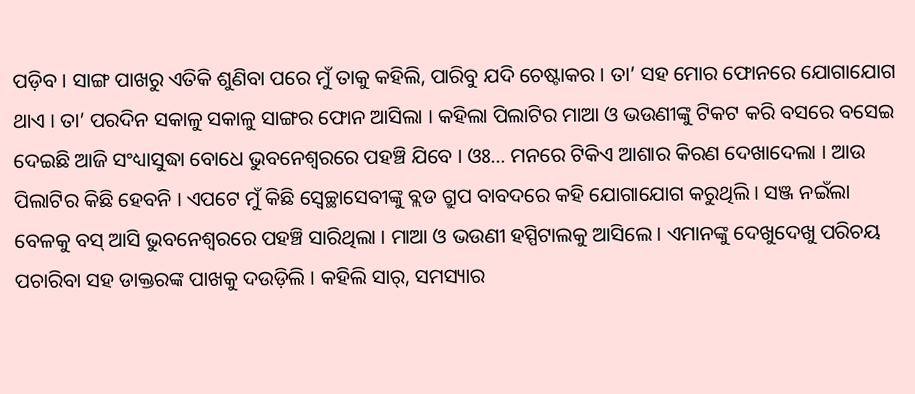ପଡ଼ିବ । ସାଙ୍ଗ ପାଖରୁ ଏତିକି ଶୁଣିବା ପରେ ମୁଁ ତାକୁ କହିଲି, ପାରିବୁ ଯଦି ଚେଷ୍ଟାକର । ତା’ ସହ ମୋର ଫୋନରେ ଯୋଗାଯୋଗ ଥାଏ । ତା’ ପରଦିନ ସକାଳୁ ସକାଳୁ ସାଙ୍ଗର ଫୋନ ଆସିଲା । କହିଲା ପିଲାଟିର ମାଆ ଓ ଭଉଣୀଙ୍କୁ ଟିକଟ କରି ବସରେ ବସେଇ ଦେଇଛି ଆଜି ସଂଧ୍ୟାସୁଦ୍ଧା ବୋଧେ ଭୁବନେଶ୍ୱରରେ ପହଞ୍ଚି ଯିବେ । ଓଃ… ମନରେ ଟିକିଏ ଆଶାର କିରଣ ଦେଖାଦେଲା । ଆଉ ପିଲାଟିର କିଛି ହେବନି । ଏପଟେ ମୁଁ କିଛି ସ୍ବେଚ୍ଛାସେବୀଙ୍କୁ ବ୍ଲଡ ଗ୍ରୁପ ବାବଦରେ କହି ଯୋଗାଯୋଗ କରୁଥିଲି । ସଞ୍ଜ ନଇଁଲା ବେଳକୁ ବସ୍ ଆସି ଭୁବନେଶ୍ୱରରେ ପହଞ୍ଚି ସାରିଥିଲା । ମାଆ ଓ ଭଉଣୀ ହସ୍ପିଟାଲକୁ ଆସିଲେ । ଏମାନଙ୍କୁ ଦେଖୁଦେଖୁ ପରିଚୟ ପଚାରିବା ସହ ଡାକ୍ତରଙ୍କ ପାଖକୁ ଦଉଡ଼ିଲି । କହିଲି ସାର୍, ସମସ୍ୟାର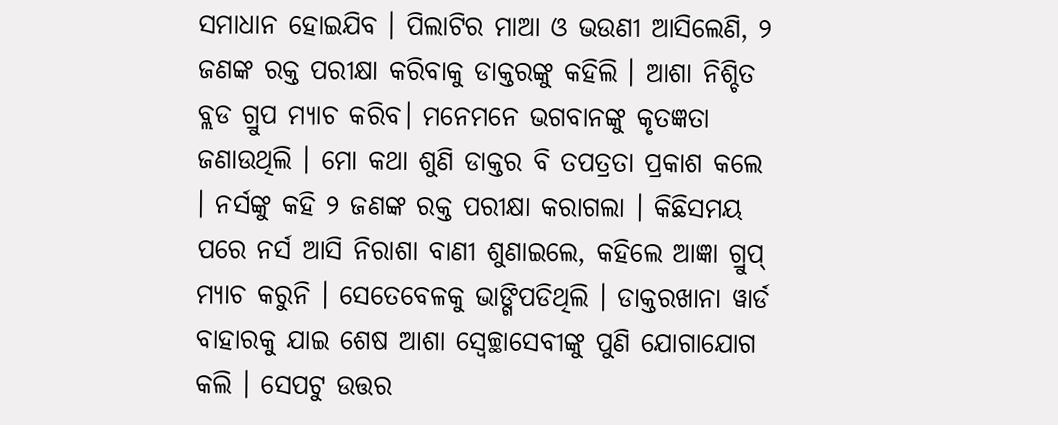ସମାଧାନ ହୋଇଯିବ । ପିଲାଟିର ମାଆ ଓ ଭଉଣୀ ଆସିଲେଣି, ୨ ଜଣଙ୍କ ରକ୍ତ ପରୀକ୍ଷା କରିବାକୁ ଡାକ୍ତରଙ୍କୁ କହିଲି । ଆଶା ନିଶ୍ଚିତ ବ୍ଲଡ ଗ୍ରୁପ ମ୍ୟାଚ କରିବ। ମନେମନେ ଭଗବାନଙ୍କୁ କୃତଜ୍ଞତା ଜଣାଉଥିଲି । ମୋ କଥା ଶୁଣି ଡାକ୍ତର ବି ତପତ୍ରତା ପ୍ରକାଶ କଲେ । ନର୍ସଙ୍କୁ କହି ୨ ଜଣଙ୍କ ରକ୍ତ ପରୀକ୍ଷା କରାଗଲା । କିଛିସମୟ ପରେ ନର୍ସ ଆସି ନିରାଶା ବାଣୀ ଶୁଣାଇଲେ, କହିଲେ ଆଜ୍ଞା ଗ୍ରୁପ୍ ମ୍ୟାଚ କରୁନି । ସେତେବେଳକୁ ଭାଙ୍ଗିପଡିଥିଲି । ଡାକ୍ତରଖାନା ୱାର୍ଡ ବାହାରକୁ ଯାଇ ଶେଷ ଆଶା ସ୍ବେଚ୍ଛାସେବୀଙ୍କୁ ପୁଣି ଯୋଗାଯୋଗ କଲି । ସେପଟୁ ଉତ୍ତର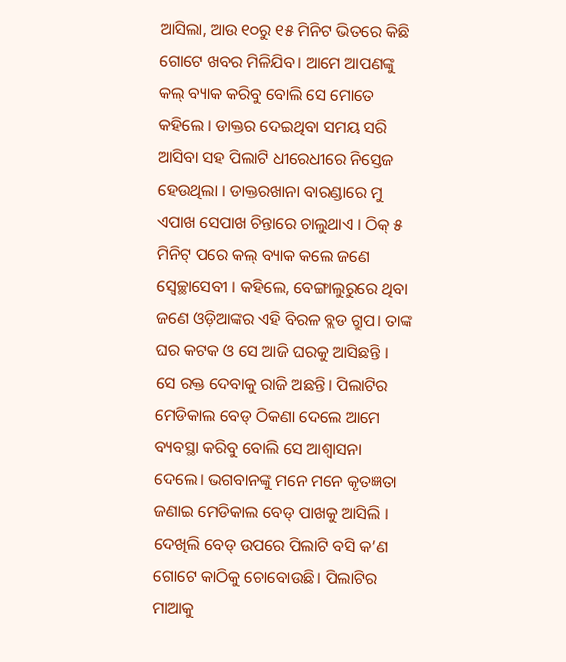ଆସିଲା, ଆଉ ୧୦ରୁ ୧୫ ମିନିଟ ଭିତରେ କିଛି ଗୋଟେ ଖବର ମିଳିଯିବ। ଆମେ ଆପଣଙ୍କୁ କଲ୍ ବ୍ୟାକ କରିବୁ ବୋଲି ସେ ମୋତେ କହିଲେ । ଡାକ୍ତର ଦେଇଥିବା ସମୟ ସରି ଆସିବା ସହ ପିଲାଟି ଧୀରେଧୀରେ ନିସ୍ତେଜ ହେଉଥିଲା । ଡାକ୍ତରଖାନା ବାରଣ୍ଡାରେ ମୁ ଏପାଖ ସେପାଖ ଚିନ୍ତାରେ ଚାଲୁଥାଏ । ଠିକ୍ ୫ ମିନିଟ୍ ପରେ କଲ୍ ବ୍ୟାକ କଲେ ଜଣେ ସ୍ବେଚ୍ଛାସେବୀ । କହିଲେ, ବେଙ୍ଗାଲୁରୁରେ ଥିବା ଜଣେ ଓଡ଼ିଆଙ୍କର ଏହି ବିରଳ ବ୍ଲଡ ଗ୍ରୁପ। ତାଙ୍କ ଘର କଟକ ଓ ସେ ଆଜି ଘରକୁ ଆସିଛନ୍ତି । ସେ ରକ୍ତ ଦେବାକୁ ରାଜି ଅଛନ୍ତି। ପିଲାଟିର ମେଡିକାଲ ବେଡ୍ ଠିକଣା ଦେଲେ ଆମେ ବ୍ୟବସ୍ଥା କରିବୁ ବୋଲି ସେ ଆଶ୍ୱାସନା ଦେଲେ। ଭଗବାନଙ୍କୁ ମନେ ମନେ କୃତଜ୍ଞତା ଜଣାଇ ମେଡିକାଲ ବେଡ୍ ପାଖକୁ ଆସିଲି । ଦେଖିଲି ବେଡ୍ ଉପରେ ପିଲାଟି ବସି କ’ଣ ଗୋଟେ କାଠିକୁ ଚୋବୋଉଛି। ପିଲାଟିର ମାଆକୁ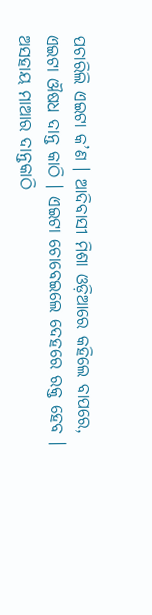ପଚାରିଲି ଏଇଟା କ’ଣ । ଆଦିବାସୀ ମିଶା ଓଡ଼ିଆରେ କହିଲେ ବାପରେ, ଏଇଟା ଔଷଧ ଦାନ୍ତ କାଠି । ଏଇଟା ଚୋବେଇଲେ ଦେହରେ ରକ୍ତ ହେବ । ଅସହାୟ ମାଆର ଦାନ୍ତକାଠି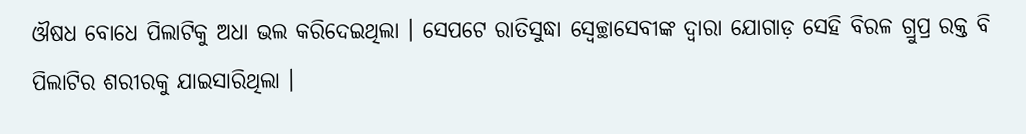ଔଷଧ ବୋଧେ ପିଲାଟିକୁ ଅଧା ଭଲ କରିଦେଇଥିଲା । ସେପଟେ ରାତିସୁଦ୍ଧା ସ୍ବେଚ୍ଛାସେବୀଙ୍କ ଦ୍ୱାରା ଯୋଗାଡ଼ ସେହି ବିରଳ ଗ୍ରୁପ୍ର ରକ୍ତ ବି ପିଲାଟିର ଶରୀରକୁ ଯାଇସାରିଥିଲା ।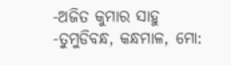-ଅଜିତ କୁମାର ସାହୁ
-ତୁମୁଡିବନ୍ଧ, କନ୍ଧମାଳ, ମୋ: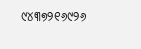୯୪୩୭୨୧୬୯୨୬